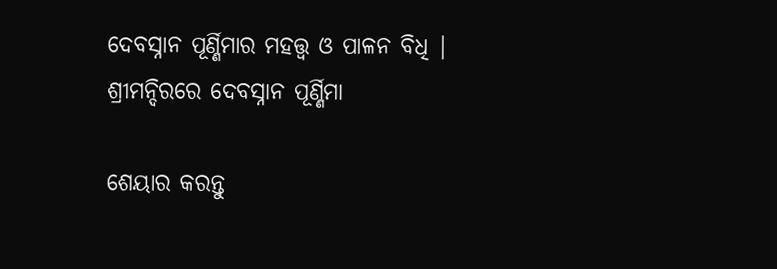ଦେବସ୍ନାନ ପୂର୍ଣ୍ଣିମାର ମହତ୍ତ୍ଵ ଓ ପାଳନ ବିଧି | ଶ୍ରୀମନ୍ଦିରରେ ଦେବସ୍ନାନ ପୂର୍ଣ୍ଣିମା

ଶେୟାର କରନ୍ତୁ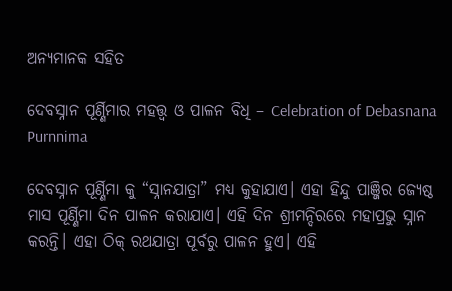ଅନ୍ୟମାନକ ସହିତ

ଦେବସ୍ନାନ ପୂର୍ଣ୍ଣିମାର ମହତ୍ତ୍ଵ ଓ ପାଳନ ବିଧି – Celebration of Debasnana Purnnima

ଦେବସ୍ନାନ ପୂର୍ଣ୍ଣିମା କୁ “ସ୍ନାନଯାତ୍ରା” ମଧ୍ୟ କୁହାଯାଏ। ଏହା ହିନ୍ଦୁ ପାଞ୍ଜିର ଜ୍ୟେଷ୍ଠ ମାସ ପୂର୍ଣ୍ଣିମା ଦିନ ପାଳନ କରାଯାଏ। ଏହି ଦିନ ଶ୍ରୀମନ୍ଦିରରେ ମହାପ୍ରଭୁ ସ୍ନାନ କରନ୍ତି। ଏହା ଠିକ୍ ରଥଯାତ୍ରା ପୂର୍ବରୁ ପାଳନ ହୁଏ। ଏହି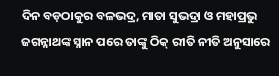ଦିନ ବଡ଼ଠାକୁର ବଳଭଦ୍ର, ମାତା ସୁଭଦ୍ରା ଓ ମହାପ୍ରଭୁ ଜଗନ୍ନାଥଙ୍କ ସ୍ନାନ ପରେ ତାଙ୍କୁ ଠିକ୍ ରୀତି ନୀତି ଅନୁସାରେ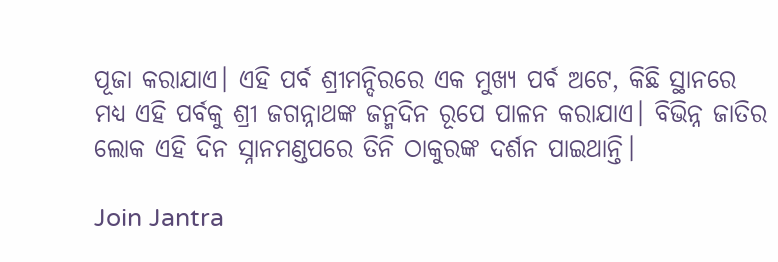ପୂଜା କରାଯାଏ। ଏହି ପର୍ବ ଶ୍ରୀମନ୍ଦିରରେ ଏକ ମୁଖ୍ୟ ପର୍ବ ଅଟେ, କିଛି ସ୍ଥାନରେ ମଧ୍ୟ ଏହି ପର୍ବକୁ ଶ୍ରୀ ଜଗନ୍ନାଥଙ୍କ ଜନ୍ମଦିନ ରୂପେ ପାଳନ କରାଯାଏ। ବିଭିନ୍ନ ଜାତିର ଲୋକ ଏହି ଦିନ ସ୍ନାନମଣ୍ଡପରେ ତିନି ଠାକୁରଙ୍କ ଦର୍ଶନ ପାଇଥାନ୍ତି।

Join Jantra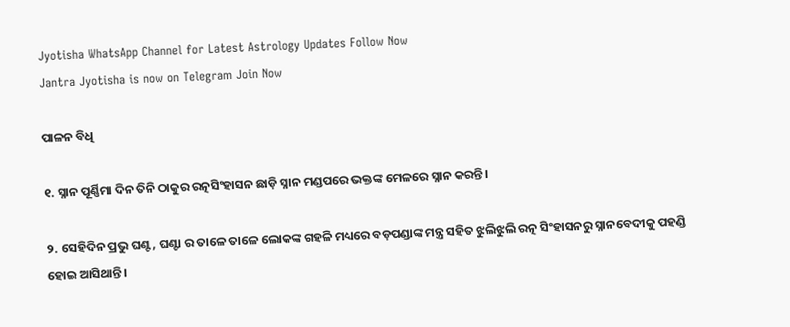Jyotisha WhatsApp Channel for Latest Astrology Updates Follow Now
Jantra Jyotisha is now on Telegram Join Now

ପାଳନ ବିଧି

୧. ସ୍ନାନ ପୂର୍ଣ୍ଣିମା ଦିନ ତିନି ଠାକୁର ରତ୍ନସିଂହାସନ ଛାଡ଼ି ସ୍ନାନ ମଣ୍ଡପରେ ଭକ୍ତଙ୍କ ମେଳରେ ସ୍ନାନ କରନ୍ତି।

୨. ସେହିଦିନ ପ୍ରଭୁ ଘଣ୍ଟ, ଘଣ୍ଟା ର ତାଳେ ତାଳେ ଲୋକଙ୍କ ଗହଳି ମଧ୍ୟରେ ବଡ଼ପଣ୍ଡାଙ୍କ ମନ୍ତ୍ର ସହିତ ଝୁଲିଝୁଲି ରତ୍ନ ସିଂହାସନରୁ ସ୍ନାନବେଦୀକୁ ପହଣ୍ଡି ହୋଇ ଆସିଥାନ୍ତି।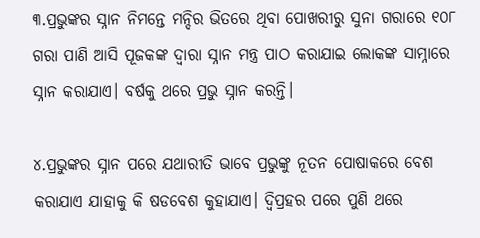୩.ପ୍ରଭୁଙ୍କର ସ୍ନାନ ନିମନ୍ତେ ମନ୍ଦିର ଭିତରେ ଥିବା ପୋଖରୀରୁ ସୁନା ଗରାରେ ୧୦୮ ଗରା ପାଣି ଆସି ପୂଜକଙ୍କ ଦ୍ବାରା ସ୍ନାନ ମନ୍ତ୍ର ପାଠ କରାଯାଇ ଲୋକଙ୍କ ସାମ୍ନାରେ ସ୍ନାନ କରାଯାଏ। ବର୍ଷକୁ ଥରେ ପ୍ରଭୁ ସ୍ନାନ କରନ୍ତି।

୪.ପ୍ରଭୁଙ୍କର ସ୍ନାନ ପରେ ଯଥାରୀତି ଭାବେ ପ୍ରଭୁଙ୍କୁ ନୂତନ ପୋଷାକରେ ବେଶ କରାଯାଏ ଯାହାକୁ କି ଷଡବେଶ କୁହାଯାଏ। ଦ୍ଵିପ୍ରହର ପରେ ପୁଣି ଥରେ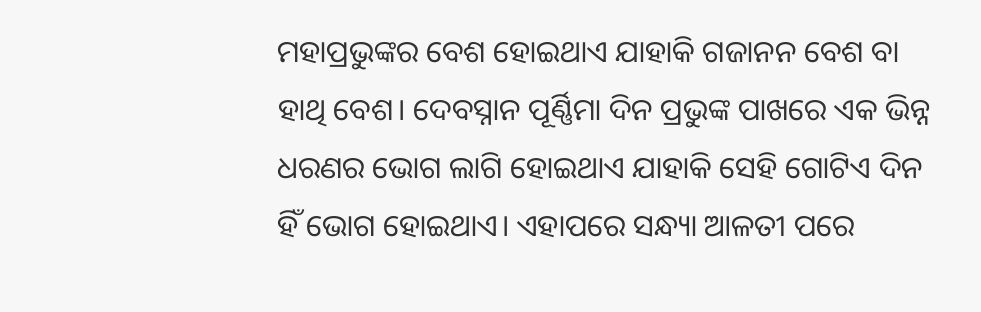ମହାପ୍ରଭୁଙ୍କର ବେଶ ହୋଇଥାଏ ଯାହାକି ଗଜାନନ ବେଶ ବା ହାଥି ବେଶ। ଦେବସ୍ନାନ ପୂର୍ଣ୍ଣିମା ଦିନ ପ୍ରଭୁଙ୍କ ପାଖରେ ଏକ ଭିନ୍ନ ଧରଣର ଭୋଗ ଲାଗି ହୋଇଥାଏ ଯାହାକି ସେହି ଗୋଟିଏ ଦିନ ହିଁ ଭୋଗ ହୋଇଥାଏ। ଏହାପରେ ସନ୍ଧ୍ୟା ଆଳତୀ ପରେ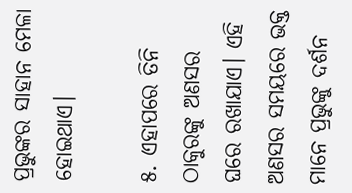ପ୍ରଭୁଙ୍କର ସାହାନ ମେଳା ହୋଇଥାଏ।

୫. ଏହାପରେ ତିନି ଠାକୁରଙ୍କୁ ଅଣସର ଘରେ ରଖାଯାଏ। ଏହି ଅଣସର ସମୟରେ ଭକ୍ତ ମାନେ ପ୍ରଭୁଙ୍କୁ ଦର୍ଶନ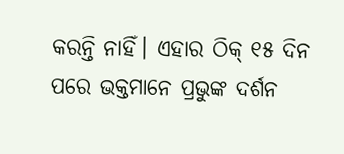କରନ୍ତି ନାହିଁ। ଏହାର ଠିକ୍ ୧୫ ଦିନ ପରେ ଭକ୍ତମାନେ ପ୍ରଭୁଙ୍କ ଦର୍ଶନ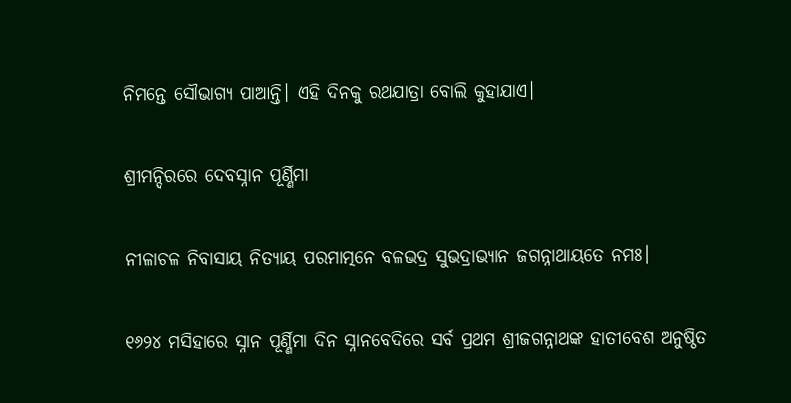ନିମନ୍ତେ ସୌଭାଗ୍ୟ ପାଆନ୍ତି। ଏହି ଦିନକୁ ରଥଯାତ୍ରା ବୋଲି କୁହାଯାଏ।

ଶ୍ରୀମନ୍ଦିରରେ ଦେବସ୍ନାନ ପୂର୍ଣ୍ଣିମା

ନୀଳାଚଳ ନିବାସାୟ ନିତ୍ୟାୟ ପରମାତ୍ମନେ ବଳଭଦ୍ର ସୁଭଦ୍ରାଭ୍ୟାନ ଜଗନ୍ନାଥାୟତେ ନମଃ।

୧୬୨୪ ମସିହାରେ ସ୍ନାନ ପୂର୍ଣ୍ଣିମା ଦିନ ସ୍ନାନବେଦିରେ ସର୍ବ ପ୍ରଥମ ଶ୍ରୀଜଗନ୍ନାଥଙ୍କ ହାତୀବେଶ ଅନୁଷ୍ଠିତ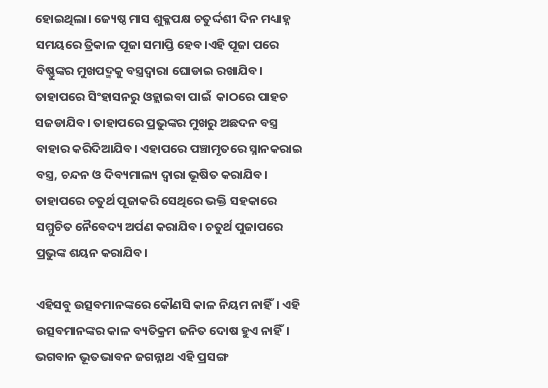ହୋଇଥିଲା। ଜ୍ୟେଷ୍ଠ ମାସ ଶୁକ୍ଳପକ୍ଷ ଚତୁର୍ଦ୍ଦଶୀ ଦିନ ମଧ୍ୟାହ୍ନ ସମୟରେ ତ୍ରିକାଳ ପୂଜା ସମାପ୍ତି ହେବ।ଏହି ପୂଜା ପରେ ବିଷ୍ଣୁଙ୍କର ମୁଖପଦ୍ମକୁ ବସ୍ତ୍ରଦ୍ବାରା ଘୋଡାଇ ରଖାଯିବ। ତାହାପରେ ସିଂହାସନରୁ ଓହ୍ଲାଇବା ପାଇଁ  କାଠରେ ପାହଚ ସଜଡାଯିବ। ତାହାପରେ ପ୍ରଭୁଙ୍କର ମୁଖରୁ ଅଛଦନ ବସ୍ତ୍ର ବାହାର କରିଦିଆଯିବ। ଏହାପରେ ପଞ୍ଚାମୃତରେ ସ୍ନାନକରାଇ ବସ୍ତ୍ର, ଚନ୍ଦନ ଓ ଦିବ୍ୟମାଲ୍ୟ ଦ୍ବାରା ଭୂଷିତ କରାଯିବ। ତାହାପରେ ଚତୁର୍ଥ ପୂଜାକରି ସେଥିରେ ଭକ୍ତି ସହକାରେ ସମ୍ମୁଚିତ ନୈବେଦ୍ୟ ଅର୍ପଣ କରାଯିବ। ଚତୁର୍ଥ ପୁଜାପରେ ପ୍ରଭୁଙ୍କ ଶୟନ କରାଯିବ।

ଏହିସବୁ ଉତ୍ସବମାନଙ୍କରେ କୌଣସି କାଳ ନିୟମ ନାହିଁ। ଏହି ଉତ୍ସବମାନଙ୍କର କାଳ ବ୍ୟତିକ୍ରମ ଜନିତ ଦୋଷ ହୁଏ ନାହିଁ। ଭଗବାନ ଭୂତଭାବନ ଜଗନ୍ନାଥ ଏହି ପ୍ରସଙ୍ଗ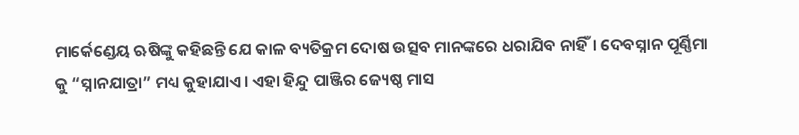ମାର୍କେଣ୍ଡେୟ ଋଷିଙ୍କୁ କହିଛନ୍ତି ଯେ କାଳ ବ୍ୟତିକ୍ରମ ଦୋଷ ଉତ୍ସବ ମାନଙ୍କରେ ଧରାଯିବ ନାହିଁ। ଦେବସ୍ନାନ ପୂର୍ଣ୍ଣିମା କୁ “ସ୍ନାନଯାତ୍ରା” ମଧ୍ୟ କୁହାଯାଏ। ଏହା ହିନ୍ଦୁ ପାଞ୍ଜିର ଜ୍ୟେଷ୍ଠ ମାସ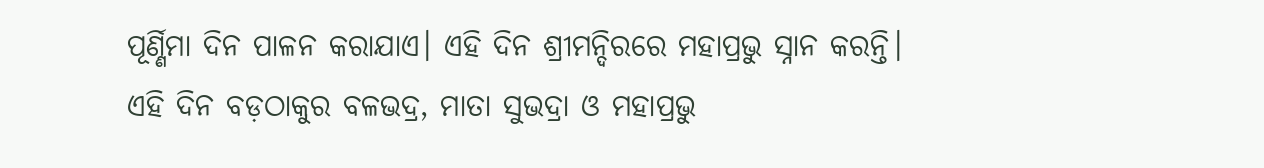ପୂର୍ଣ୍ଣିମା ଦିନ ପାଳନ କରାଯାଏ। ଏହି ଦିନ ଶ୍ରୀମନ୍ଦିରରେ ମହାପ୍ରଭୁ ସ୍ନାନ କରନ୍ତି। ଏହି ଦିନ ବଡ଼ଠାକୁର ବଳଭଦ୍ର, ମାତା ସୁଭଦ୍ରା ଓ ମହାପ୍ରଭୁ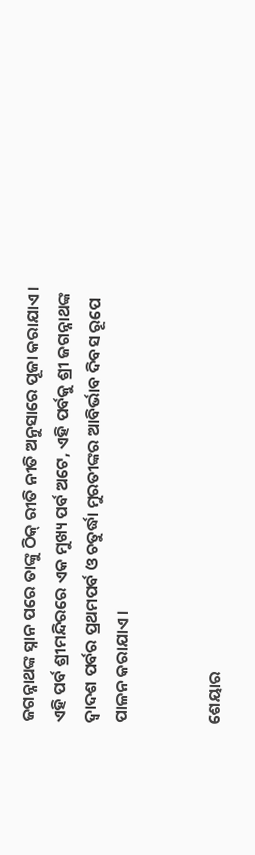ଜଗନ୍ନାଥଙ୍କ ସ୍ନାନ ପରେ ତାଙ୍କୁ ଠିକ୍ ରୀତି ନୀତି ଅନୁସାରେ ପୂଜା କରାଯାଏ। ଏହି ପର୍ବ ଶ୍ରୀମନ୍ଦିରରେ ଏକ ମୁଖ୍ୟ ପର୍ବ ଅଟେ, ଏହି ପର୍ବକୁ ଶ୍ରୀ ଜଗନ୍ନାଥଙ୍କ ଦ୍ଵାଦଶ ପର୍ବର ପ୍ରଥମପର୍ବ ଓ ଚତୁର୍ଦ୍ଧା ମୁରତୀଙ୍କର ଆବିର୍ଭାବ ଦିବସ ରୂପେ ପାଳନ କରାଯାଏ।


ଶେୟାର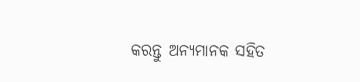କରନ୍ତୁ ଅନ୍ୟମାନକ ସହିତ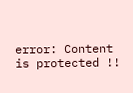error: Content is protected !!